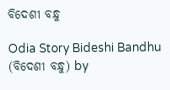ବିଦେଶୀ ବନ୍ଧୁ

Odia Story Bideshi Bandhu (ବିଦେଶୀ ବନ୍ଧୁ) by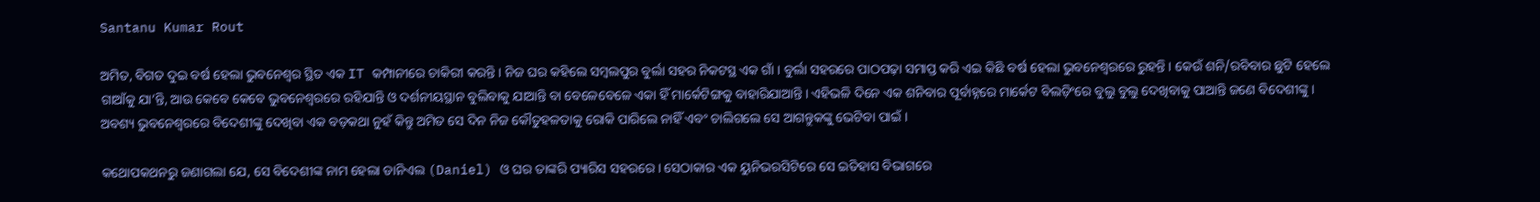Santanu Kumar Rout

ଅମିତ, ବିଗତ ଦୁଇ ବର୍ଷ ହେଲା ଭୁବନେଶ୍ୱର ସ୍ଥିତ ଏକ IT କମ୍ପାନୀରେ ଚାକିରୀ କରନ୍ତି । ନିଜ ଘର କହିଲେ ସମ୍ବଲପୁର ବୁର୍ଲା ସହର ନିକଟସ୍ଥ ଏକ ଗାଁ । ବୁର୍ଲା ସହରରେ ପାଠପଢ଼ା ସମାପ୍ତ କରି ଏଇ କିଛି ବର୍ଷ ହେଲା ଭୁବନେଶ୍ୱରରେ ରୁହନ୍ତି । କେଉଁ ଶନି/ରବିବାର ଛୁଟି ହେଲେ ଗାଆଁକୁ ଯା’ନ୍ତି, ଆଉ କେବେ କେବେ ଭୁବନେଶ୍ୱରରେ ରହିଯାନ୍ତି ଓ ଦର୍ଶନୀୟସ୍ଥାନ ବୁଲିବାକୁ ଯାଆନ୍ତି ବା ବେଳେବେଳେ ଏକା ହିଁ ମାର୍କେଟିଙ୍ଗକୁ ବାହାରିଯାଆନ୍ତି । ଏହିଭଳି ଦିନେ ଏକ ଶନିବାର ପୂର୍ବାହ୍ନରେ ମାର୍କେଟ ବିଲଡ଼ିଂରେ ବୁଲୁ ବୁଲୁ ଦେଖିବାକୁ ପାଆନ୍ତି ଜଣେ ବିଦେଶୀଙ୍କୁ । ଅବଶ୍ୟ ଭୁବନେଶ୍ୱରରେ ବିଦେଶୀଙ୍କୁ ଦେଖିବା ଏକ ବଡ଼କଥା ନୁହଁ କିନ୍ତୁ ଅମିତ ସେ ଦିନ ନିଜ କୌତୁହଳତାକୁ ରୋକି ପାରିଲେ ନାହିଁ ଏବଂ ଚାଲିଗଲେ ସେ ଆଗନ୍ତୁକଙ୍କୁ ଭେଟିବା ପାଇଁ ।

କଥୋପକଥନରୁ ଜଣାଗଲା ଯେ, ସେ ବିଦେଶୀଙ୍କ ନାମ ହେଲା ଡାନିଏଲ (Daniel) ଓ ଘର ତାଙ୍କରି ପ୍ୟାରିସ ସହରରେ । ସେଠାକାର ଏକ ୟୁନିଭରସିଟିରେ ସେ ଇତିହାସ ବିଭାଗରେ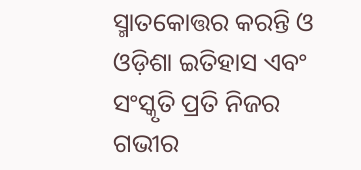ସ୍ମାତକୋତ୍ତର କରନ୍ତି ଓ ଓଡ଼ିଶା ଇତିହାସ ଏବଂ ସଂସ୍କୃତି ପ୍ରତି ନିଜର ଗଭୀର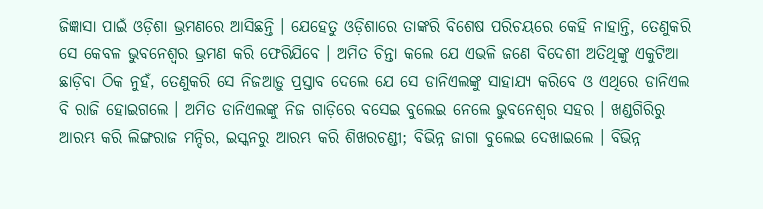ଜିଜ୍ଞାସା ପାଇଁ ଓଡ଼ିଶା ଭ୍ରମଣରେ ଆସିଛନ୍ତି । ଯେହେତୁ ଓଡ଼ିଶାରେ ତାଙ୍କରି ବିଶେଷ ପରିଚୟରେ କେହି ନାହାନ୍ତି, ତେଣୁକରି ସେ କେବଳ ଭୁବନେଶ୍ୱର ଭ୍ରମଣ କରି ଫେରିଯିବେ । ଅମିତ ଚିନ୍ତା କଲେ ଯେ ଏଭଳି ଜଣେ ବିଦେଶୀ ଅତିଥିଙ୍କୁ ଏକୁଟିଆ ଛାଡ଼ିବା ଠିକ ନୁହଁ, ତେଣୁକରି ସେ ନିଜଆଡ଼ୁ ପ୍ରସ୍ତାବ ଦେଲେ ଯେ ସେ ଡାନିଏଲଙ୍କୁ ସାହାଯ୍ୟ କରିବେ ଓ ଏଥିରେ ଡାନିଏଲ ବି ରାଜି ହୋଇଗଲେ । ଅମିତ ଡାନିଏଲଙ୍କୁ ନିଜ ଗାଡ଼ିରେ ବସେଇ ବୁଲେଇ ନେଲେ ଭୁବନେଶ୍ୱର ସହର । ଖଣ୍ଡଗିରିରୁ ଆରମ୍ଭ କରି ଲିଙ୍ଗରାଜ ମନ୍ଦିର, ଇସ୍କନରୁ ଆରମ୍ଭ କରି ଶିଖରଚଣ୍ଡୀ; ବିଭିନ୍ନ ଜାଗା ବୁଲେଇ ଦେଖାଇଲେ । ବିଭିନ୍ନ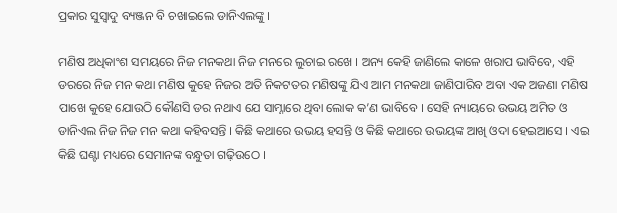ପ୍ରକାର ସୁସ୍ୱାଦୁ ବ୍ୟଞ୍ଜନ ବି ଚଖାଇଲେ ଡାନିଏଲଙ୍କୁ ।

ମଣିଷ ଅଧିକାଂଶ ସମୟରେ ନିଜ ମନକଥା ନିଜ ମନରେ ଲୁଚାଇ ରଖେ । ଅନ୍ୟ କେହି ଜାଣିଲେ କାଳେ ଖରାପ ଭାବିବେ, ଏହି ଡରରେ ନିଜ ମନ କଥା ମଣିଷ କୁହେ ନିଜର ଅତି ନିକଟତର ମଣିଷଙ୍କୁ ଯିଏ ଆମ ମନକଥା ଜାଣିପାରିବ ଅବା ଏକ ଅଜଣା ମଣିଷ ପାଖେ କୁହେ ଯୋଉଠି କୌଣସି ଡର ନଥାଏ ଯେ ସାମ୍ନାରେ ଥିବା ଲୋକ କ’ଣ ଭାବିବେ । ସେହି ନ୍ୟାୟରେ ଉଭୟ ଅମିତ ଓ ଡାନିଏଲ ନିଜ ନିଜ ମନ କଥା କହିବସନ୍ତି । କିଛି କଥାରେ ଉଭୟ ହସନ୍ତି ଓ କିଛି କଥାରେ ଉଭୟଙ୍କ ଆଖି ଓଦା ହେଇଆସେ । ଏଇ କିଛି ଘଣ୍ଟା ମଧ୍ୟରେ ସେମାନଙ୍କ ବନ୍ଧୁତା ଗଢ଼ିଉଠେ ।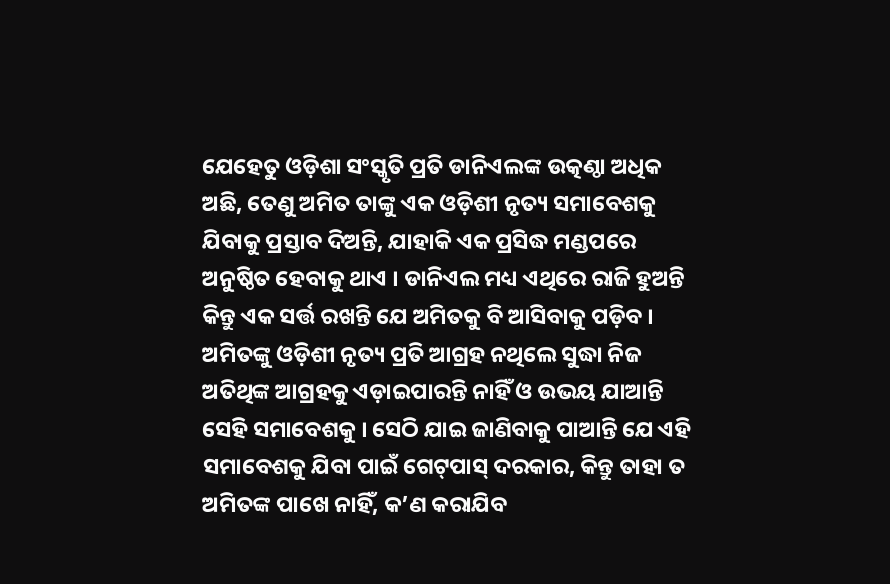ଯେହେତୁ ଓଡ଼ିଶା ସଂସ୍କୃତି ପ୍ରତି ଡାନିଏଲଙ୍କ ଉତ୍କଣ୍ଠା ଅଧିକ ଅଛି, ତେଣୁ ଅମିତ ତାଙ୍କୁ ଏକ ଓଡ଼ିଶୀ ନୃତ୍ୟ ସମାବେଶକୁ ଯିବାକୁ ପ୍ରସ୍ତାବ ଦିଅନ୍ତି, ଯାହାକି ଏକ ପ୍ରସିଦ୍ଧ ମଣ୍ଡପରେ ଅନୁଷ୍ଠିତ ହେବାକୁ ଥାଏ । ଡାନିଏଲ ମଧ୍ୟ ଏଥିରେ ରାଜି ହୁଅନ୍ତି କିନ୍ତୁ ଏକ ସର୍ତ୍ତ ରଖନ୍ତି ଯେ ଅମିତକୁ ବି ଆସିବାକୁ ପଡ଼ିବ । ଅମିତଙ୍କୁ ଓଡ଼ିଶୀ ନୃତ୍ୟ ପ୍ରତି ଆଗ୍ରହ ନଥିଲେ ସୁଦ୍ଧା ନିଜ ଅତିଥିଙ୍କ ଆଗ୍ରହକୁ ଏଡ଼ାଇପାରନ୍ତି ନାହିଁ ଓ ଉଭୟ ଯାଆନ୍ତି ସେହି ସମାବେଶକୁ । ସେଠି ଯାଇ ଜାଣିବାକୁ ପାଆନ୍ତି ଯେ ଏହି ସମାବେଶକୁ ଯିବା ପାଇଁ ଗେଟ୍‌ପାସ୍ ଦରକାର, କିନ୍ତୁ ତାହା ତ ଅମିତଙ୍କ ପାଖେ ନାହିଁ, କ’ଣ କରାଯିବ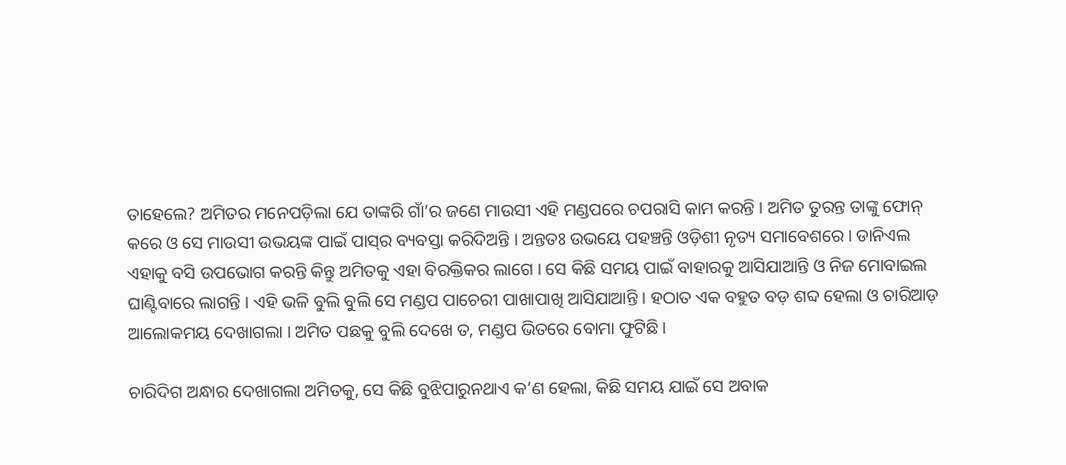ତାହେଲେ? ଅମିତର ମନେପଡ଼ିଲା ଯେ ତାଙ୍କରି ଗାଁ’ର ଜଣେ ମାଉସୀ ଏହି ମଣ୍ଡପରେ ଚପରାସି କାମ କରନ୍ତି । ଅମିତ ତୁରନ୍ତ ତାଙ୍କୁ ଫୋନ୍ କରେ ଓ ସେ ମାଉସୀ ଉଭୟଙ୍କ ପାଇଁ ପାସ୍‌ର ବ୍ୟବସ୍ତା କରିଦିଅନ୍ତି । ଅନ୍ତତଃ ଉଭୟେ ପହଞ୍ଚନ୍ତି ଓଡ଼ିଶୀ ନୃତ୍ୟ ସମାବେଶରେ । ଡାନିଏଲ ଏହାକୁ ବସି ଉପଭୋଗ କରନ୍ତି କିନ୍ତୁ ଅମିତକୁ ଏହା ବିରକ୍ତିକର ଲାଗେ । ସେ କିଛି ସମୟ ପାଇଁ ବାହାରକୁ ଆସିଯାଆନ୍ତି ଓ ନିଜ ମୋବାଇଲ ଘାଣ୍ଟିବାରେ ଲାଗନ୍ତି । ଏହି ଭଳି ବୁଲି ବୁଲି ସେ ମଣ୍ଡପ ପାଚେରୀ ପାଖାପାଖି ଆସିଯାଆନ୍ତି । ହଠାତ ଏକ ବହୁତ ବଡ଼ ଶବ୍ଦ ହେଲା ଓ ଚାରିଆଡ଼ ଆଲୋକମୟ ଦେଖାଗଲା । ଅମିତ ପଛକୁ ବୁଲି ଦେଖେ ତ, ମଣ୍ଡପ ଭିତରେ ବୋମା ଫୁଟିଛି ।

ଚାରିଦିଗ ଅନ୍ଧାର ଦେଖାଗଲା ଅମିତକୁ, ସେ କିଛି ବୁଝିପାରୁନଥାଏ କ’ଣ ହେଲା, କିଛି ସମୟ ଯାଇଁ ସେ ଅବାକ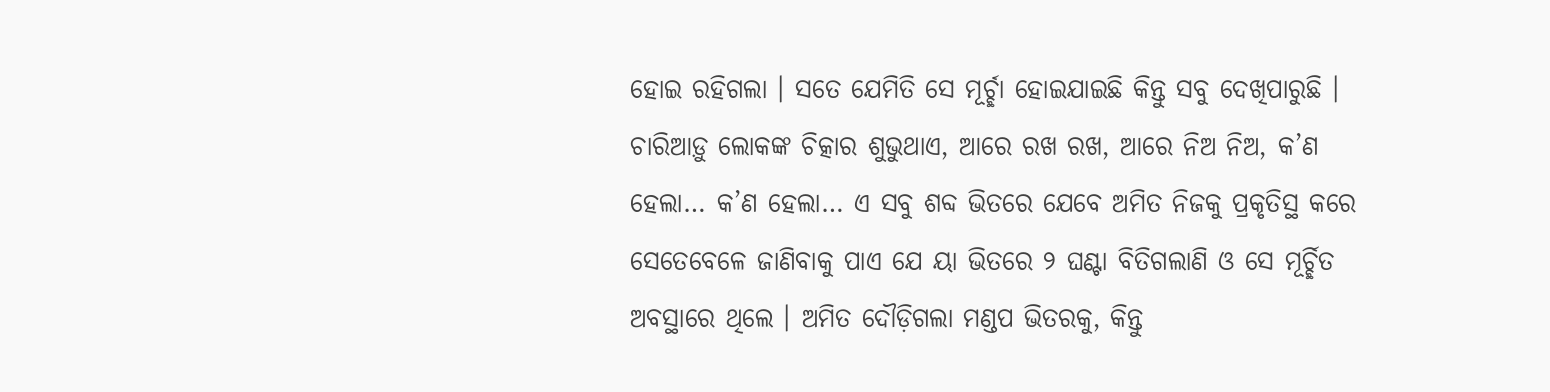ହୋଇ ରହିଗଲା । ସତେ ଯେମିତି ସେ ମୂର୍ଚ୍ଛା ହୋଇଯାଇଛି କିନ୍ତୁ ସବୁ ଦେଖିପାରୁଛି । ଚାରିଆଡ଼ୁ ଲୋକଙ୍କ ଚିତ୍କାର ଶୁଭୁଥାଏ, ଆରେ ରଖ ରଖ, ଆରେ ନିଅ ନିଅ, କ’ଣ ହେଲା… କ’ଣ ହେଲା… ଏ ସବୁ ଶବ୍ଦ ଭିତରେ ଯେବେ ଅମିତ ନିଜକୁ ପ୍ରକୃତିସ୍ଥ କରେ ସେତେବେଳେ ଜାଣିବାକୁ ପାଏ ଯେ ୟା ଭିତରେ ୨ ଘଣ୍ଟା ବିତିଗଲାଣି ଓ ସେ ମୂର୍ଚ୍ଛିତ ଅବସ୍ଥାରେ ଥିଲେ । ଅମିତ ଦୌଡ଼ିଗଲା ମଣ୍ଡପ ଭିତରକୁ, କିନ୍ତୁ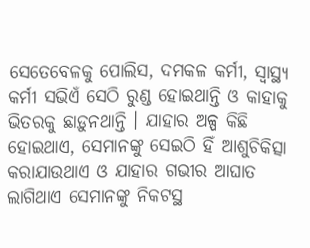ସେତେବେଳକୁ ପୋଲିସ, ଦମକଳ କର୍ମୀ, ସ୍ୱାସ୍ଥ୍ୟ କର୍ମୀ ସଭିଏଁ ସେଠି ରୁଣ୍ଡ ହୋଇଥାନ୍ତି ଓ କାହାକୁ ଭିତରକୁ ଛାଡ଼ୁନଥାନ୍ତି । ଯାହାର ଅଳ୍ପ କିଛି ହୋଇଥାଏ, ସେମାନଙ୍କୁ ସେଇଠି ହିଁ ଆଶୁଚିକିତ୍ସା କରାଯାଉଥାଏ ଓ ଯାହାର ଗଭୀର ଆଘାତ ଲାଗିଥାଏ ସେମାନଙ୍କୁ ନିକଟସ୍ଥ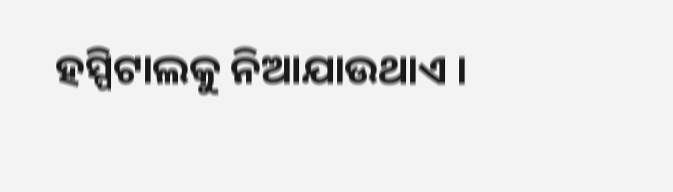ହସ୍ପିଟାଲକୁ ନିଆଯାଉଥାଏ ।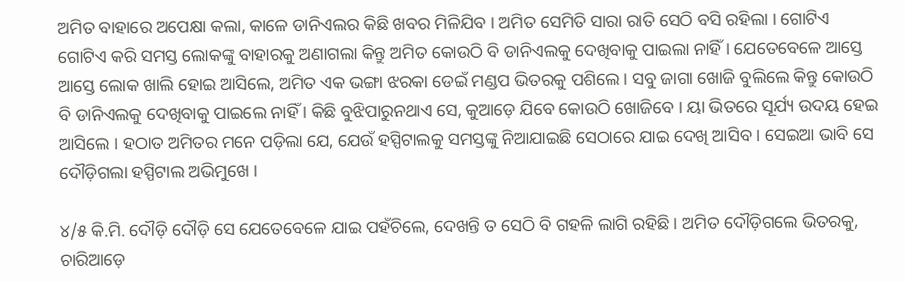ଅମିତ ବାହାରେ ଅପେକ୍ଷା କଲା, କାଳେ ଡାନିଏଲର କିଛି ଖବର ମିଳିଯିବ । ଅମିତ ସେମିତି ସାରା ରାତି ସେଠି ବସି ରହିଲା । ଗୋଟିଏ ଗୋଟିଏ କରି ସମସ୍ତ ଲୋକଙ୍କୁ ବାହାରକୁ ଅଣାଗଲା କିନ୍ତୁ ଅମିତ କୋଉଠି ବି ଡାନିଏଲକୁ ଦେଖିବାକୁ ପାଇଲା ନାହିଁ । ଯେତେବେଳେ ଆସ୍ତେ ଆସ୍ତେ ଲୋକ ଖାଲି ହୋଇ ଆସିଲେ, ଅମିତ ଏକ ଭଙ୍ଗା ଝରକା ଡେଇଁ ମଣ୍ଡପ ଭିତରକୁ ପଶିଲେ । ସବୁ ଜାଗା ଖୋଜି ବୁଲିଲେ କିନ୍ତୁ କୋଉଠି ବି ଡାନିଏଲକୁ ଦେଖିବାକୁ ପାଇଲେ ନାହିଁ । କିଛି ବୁଝିପାରୁନଥାଏ ସେ, କୁଆଡ଼େ ଯିବେ କୋଉଠି ଖୋଜିବେ । ୟା ଭିତରେ ସୂର୍ଯ୍ୟ ଉଦୟ ହେଇ ଆସିଲେ । ହଠାତ ଅମିତର ମନେ ପଡ଼ିଲା ଯେ, ଯେଉଁ ହସ୍ପିଟାଲକୁ ସମସ୍ତଙ୍କୁ ନିଆଯାଇଛି ସେଠାରେ ଯାଇ ଦେଖି ଆସିବ । ସେଇଆ ଭାବି ସେ ଦୌଡ଼ିଗଲା ହସ୍ପିଟାଲ ଅଭିମୁଖେ ।

୪/୫ କି.ମି. ଦୌଡ଼ି ଦୌଡ଼ି ସେ ଯେତେବେଳେ ଯାଇ ପହଁଚିଲେ, ଦେଖନ୍ତି ତ ସେଠି ବି ଗହଳି ଲାଗି ରହିଛି । ଅମିତ ଦୌଡ଼ିଗଲେ ଭିତରକୁ, ଚାରିଆଡ଼େ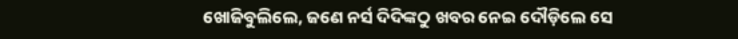ଖୋଜିବୁଲିଲେ, ଜଣେ ନର୍ସ ଦିଦିଙ୍କଠୁ ଖବର ନେଇ ଦୌଡ଼ିଲେ ସେ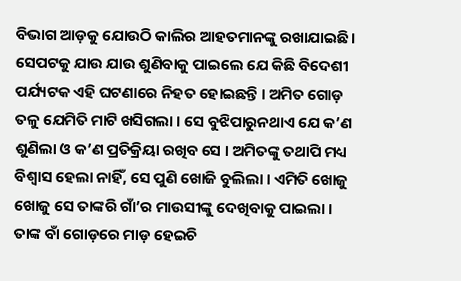ବିଭାଗ ଆଡ଼କୁ ଯୋଉଠି କାଲିର ଆହତମାନଙ୍କୁ ରଖାଯାଇଛି । ସେପଟକୁ ଯାଉ ଯାଉ ଶୁଣିବାକୁ ପାଇଲେ ଯେ କିଛି ବିଦେଶୀ ପର୍ଯ୍ୟଟକ ଏହି ଘଟଣାରେ ନିହତ ହୋଇଛନ୍ତି । ଅମିତ ଗୋଡ଼ ତଳୁ ଯେମିତି ମାଟି ଖସିଗଲା । ସେ ବୁଝିପାରୁନଥାଏ ଯେ କ’ଣ ଶୁଣିଲା ଓ କ’ଣ ପ୍ରତିକ୍ରିୟା ରଖିବ ସେ । ଅମିତଙ୍କୁ ତଥାପି ମଧ୍ୟ ବିଶ୍ୱାସ ହେଲା ନାହିଁ, ସେ ପୁଣି ଖୋଜି ବୁଲିଲା । ଏମିତି ଖୋଜୁ ଖୋଜୁ ସେ ତାଙ୍କରି ଗାଁ’ର ମାଉସୀଙ୍କୁ ଦେଖିବାକୁ ପାଇଲା । ତାଙ୍କ ବାଁ ଗୋଡ଼ରେ ମାଡ଼ ହେଇଚି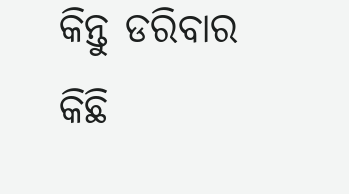କିନ୍ତୁ ଡରିବାର କିଛି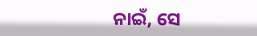ନାଇଁ, ସେ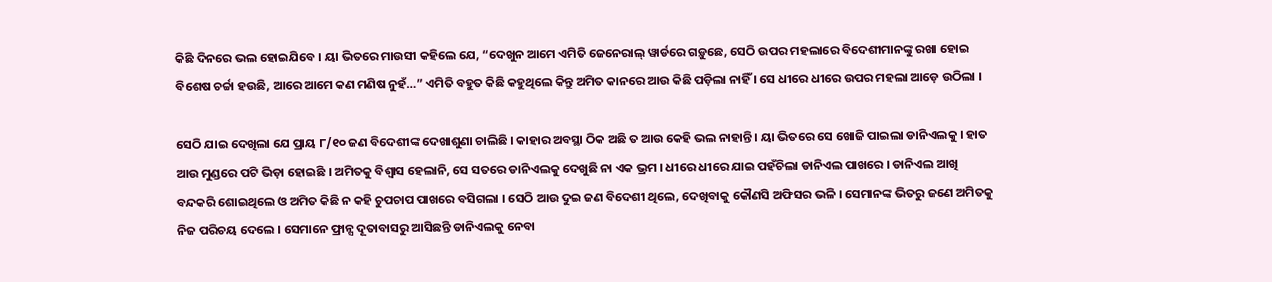କିଛି ଦିନରେ ଭଲ ହୋଇଯିବେ । ୟା ଭିତରେ ମାଉସୀ କହିଲେ ଯେ, “ଦେଖୁନ ଆମେ ଏମିତି ଜେନେରାଲ୍ ୱାର୍ଡରେ ଗଡ଼ୁଛେ, ସେଠି ଉପର ମହଲାରେ ବିଦେଶୀମାନଙ୍କୁ ରଖା ହୋଇ ବିଶେଷ ଚର୍ଚ୍ଚା ହଉଛି, ଆରେ ଆମେ କଣ ମଣିଷ ନୁହଁ…” ଏମିତି ବହୁତ କିଛି କହୁଥିଲେ କିନ୍ତୁ ଅମିତ କାନରେ ଆଉ କିଛି ପଡ଼ିଲା ନାହିଁ । ସେ ଧୀରେ ଧୀରେ ଉପର ମହଲା ଆଡ଼େ ଉଠିଲା ।

ସେଠି ଯାଇ ଦେଖିଲା ଯେ ପ୍ରାୟ ୮/୧୦ ଜଣ ବିଦେଶୀଙ୍କ ଦେଖାଶୁଣା ଚାଲିଛି । କାହାର ଅବସ୍ଥା ଠିକ ଅଛି ତ ଆଉ କେହି ଭଲ ନାହାନ୍ତି । ୟା ଭିତରେ ସେ ଖୋଜି ପାଇଲା ଡାନିଏଲକୁ । ହାତ ଆଉ ମୁଣ୍ଡରେ ପଟି ଭିଡ଼ା ହୋଇଛି । ଅମିତକୁ ବିଶ୍ୱାସ ହେଲାନି, ସେ ସତରେ ଡାନିଏଲକୁ ଦେଖୁଛି ନା ଏକ ଭ୍ରମ । ଧୀରେ ଧୀରେ ଯାଇ ପହଁଚିଲା ଡାନିଏଲ ପାଖରେ । ଡାନିଏଲ ଆଖି ବନ୍ଦକରି ଶୋଇଥିଲେ ଓ ଅମିତ କିଛି ନ କହି ଚୁପଚାପ ପାଖରେ ବସିଗଲା । ସେଠି ଆଉ ଦୁଇ ଜଣ ବିଦେଶୀ ଥିଲେ, ଦେଖିବାକୁ କୌଣସି ଅଫିସର ଭଳି । ସେମାନଙ୍କ ଭିତରୁ ଜଣେ ଅମିତକୁ ନିଜ ପରିଚୟ ଦେଲେ । ସେମାନେ ଫ୍ରାନ୍ସ ଦୂତାବାସରୁ ଆସିଛନ୍ତି ଡାନିଏଲକୁ ନେବା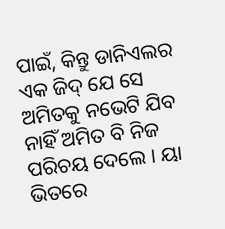ପାଇଁ, କିନ୍ତୁ ଡାନିଏଲର ଏକ ଜିଦ୍ ଯେ ସେ ଅମିତକୁ ନଭେଟି ଯିବ ନାହିଁ ଅମିତ ବି ନିଜ ପରିଚୟ ଦେଲେ । ୟା ଭିତରେ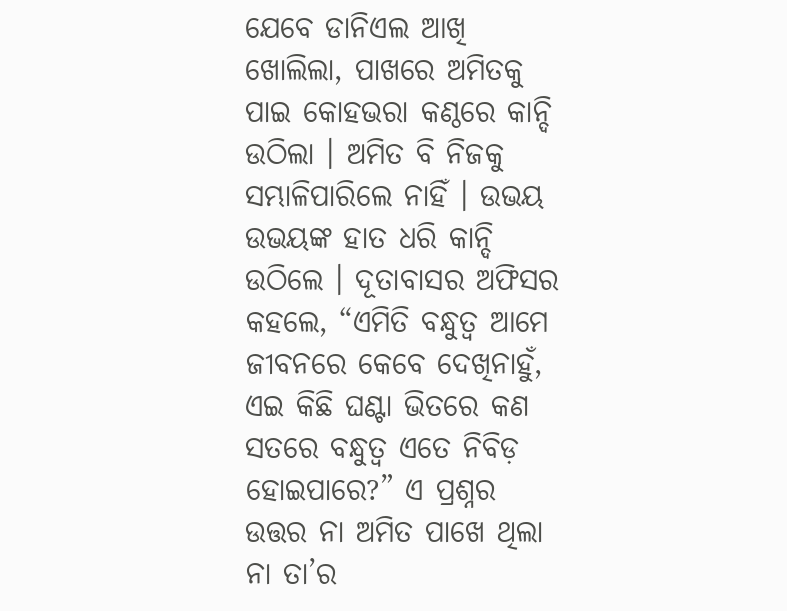ଯେବେ ଡାନିଏଲ ଆଖି ଖୋଲିଲା, ପାଖରେ ଅମିତକୁ ପାଇ କୋହଭରା କଣ୍ଠରେ କାନ୍ଦି ଉଠିଲା । ଅମିତ ବି ନିଜକୁ ସମ୍ଭାଳିପାରିଲେ ନାହିଁ । ଉଭୟ ଉଭୟଙ୍କ ହାତ ଧରି କାନ୍ଦି ଉଠିଲେ । ଦୂତାବାସର ଅଫିସର କହଲେ, “ଏମିତି ବନ୍ଧୁତ୍ୱ ଆମେ ଜୀବନରେ କେବେ ଦେଖିନାହୁଁ, ଏଇ କିଛି ଘଣ୍ଟା ଭିତରେ କଣ ସତରେ ବନ୍ଧୁତ୍ୱ ଏତେ ନିବିଡ଼ ହୋଇପାରେ?” ଏ ପ୍ରଶ୍ନର ଉତ୍ତର ନା ଅମିତ ପାଖେ ଥିଲା ନା ତା’ର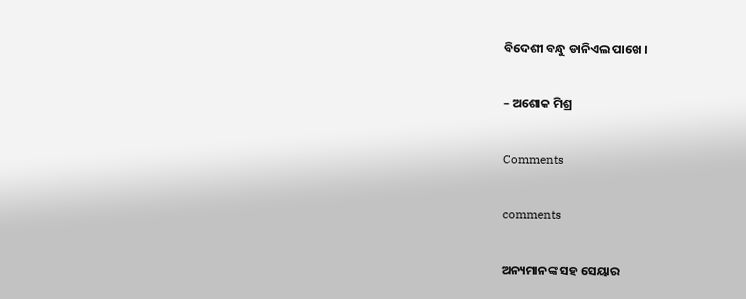ବିଦେଶୀ ବନ୍ଧୁ ଡାନିଏଲ ପାଖେ ।

– ଅଶୋକ ମିଶ୍ର

Comments

comments

ଅନ୍ୟମାନଙ୍କ ସହ ସେୟାର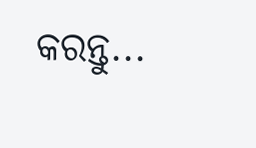କରନ୍ତୁ...